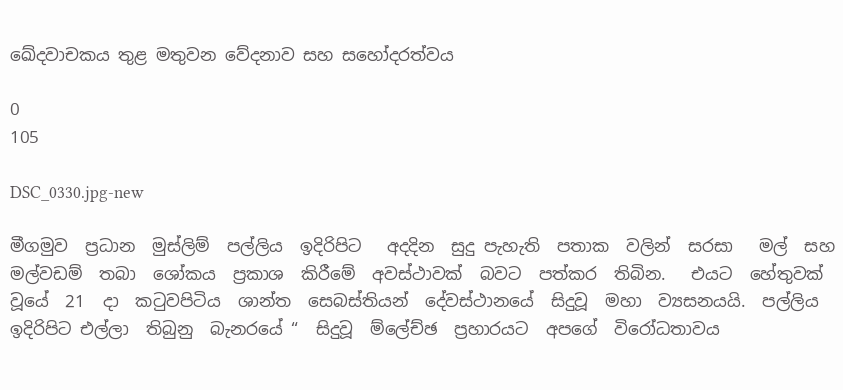ඛේදවාචකය තුළ මතුවන වේදනාව සහ සහෝදරත්වය

0
105

DSC_0330.jpg-new

මීගමුව  ප්‍රධාන  මුස්ලිම්  පල්ලිය  ඉදිරිපිට   අදදින  සුදු පැහැති  පතාක  වලින්  සරසා   මල්  සහ  මල්වඩම්  තබා  ශෝකය  ප්‍රකාශ  කිරීමේ  අවස්ථාවක්  බවට  පත්කර  තිබින.   එයට  හේතුවක්  වූයේ  21  දා  කටුවපිටිය  ශාන්ත  සෙබස්තියන්  දේවස්ථානයේ  සිදුවූ  මහා  ව්‍යසනයයි.  පල්ලිය  ඉදිරිපිට එල්ලා  තිබුනු  බැනරයේ “  සිදුවූ  ම්ලේච්ඡ  ප්‍රහාරයට  අපගේ  විරෝධතාවය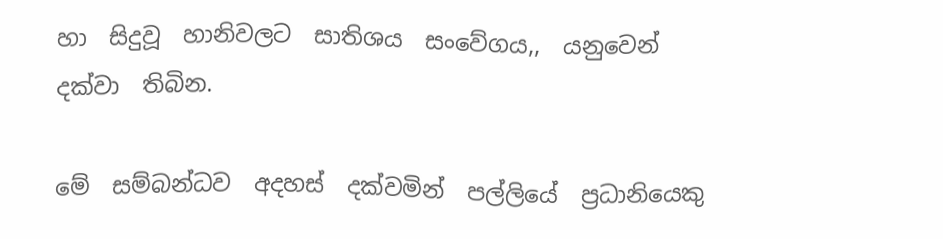හා  සිදුවූ  හානිවලට  සාතිශය  සංවේගය,,  යනුවෙන්  දක්වා  තිබින.

මේ  සම්බන්ධව  අදහස්  දක්වමින්  පල්ලියේ  ප්‍රධානියෙකු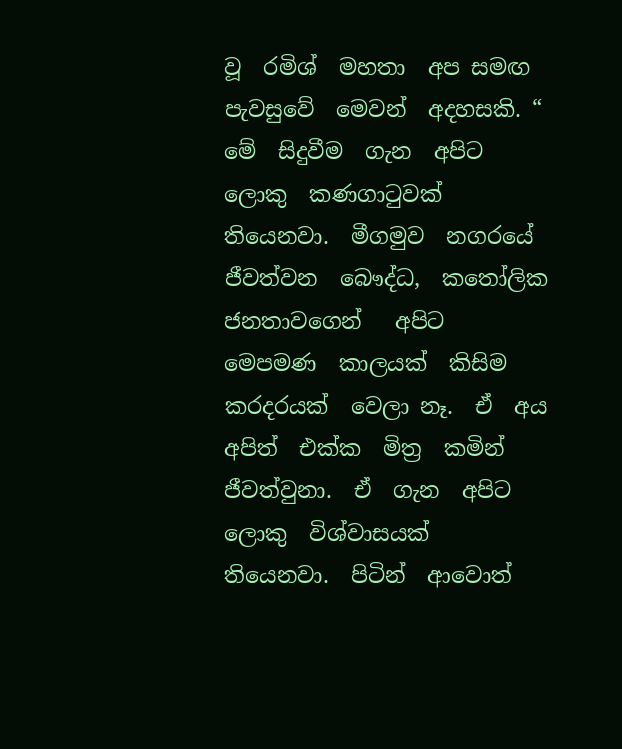වූ  රමිශ්  මහතා  අප සමඟ  පැවසුවේ  මෙවන්  අදහසකි. “  මේ  සිදුවීම  ගැන  අපිට  ලොකු  කණගාටුවක්  තියෙනවා.  මීගමුව  නගරයේ  ජීවත්වන  බෞද්ධ,  කතෝලික  ජනතාවගෙන්   අපිට  මෙපමණ  කාලයක්  කිසිම  කරදරයක්  වෙලා නෑ.  ඒ  අය  අපිත්  එක්ක  මිත්‍ර  කමින්  ජීවත්වුනා.  ඒ  ගැන  අපිට  ලොකු  විශ්වාසයක්  තියෙනවා.  පිටින්  ආවොත්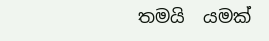තමයි  යමක්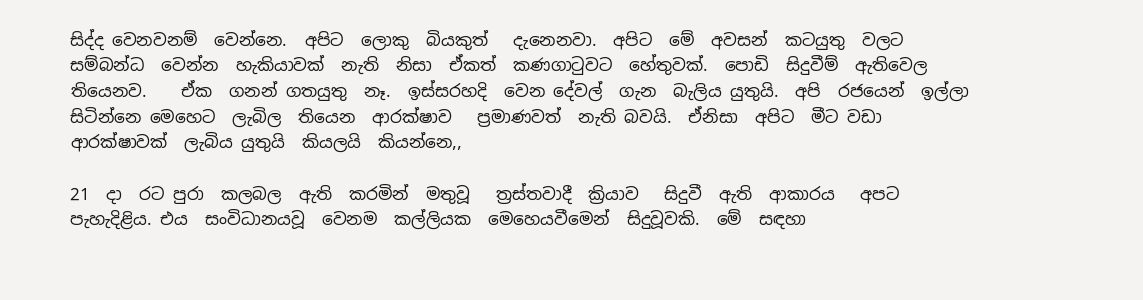සිද්ද වෙනවනම්  වෙන්නෙ.  අපිට  ලොකු  බියකුත්   දැනෙනවා.  අපිට  මේ  අවසන්  කටයුතු  වලට   සම්බන්ධ  වෙන්න  හැකියාවක්  නැති  නිසා  ඒකත්  කණගාටුවට  හේතුවක්.  පොඩි  සිදුවීම්  ඇතිවෙල  තියෙනව.    ඒක  ගනන් ගතයුතු  නෑ.  ඉස්සරහදි  වෙන දේවල්  ගැන  බැලිය යුතුයි.  අපි  රජයෙන්  ඉල්ලා  සිටින්නෙ මෙහෙට  ලැබිල  තියෙන  ආරක්ෂාව   ප්‍රමාණවත්  නැති බවයි.  ඒනිසා  අපිට  මීට වඩා  ආරක්ෂාවක්  ලැබිය යුතුයි  කියලයි  කියන්නෙ,,

21  දා  රට පුරා  කලබල  ඇති  කරමින්  මතුවූ   ත්‍රස්තවාදී  ක්‍රියාව   සිදුවී  ඇති  ආකාරය   අපට  පැහැදිළිය. එය  සංවිධානයවූ  වෙනම  කල්ලියක  මෙහෙයවීමෙන්  සිදුවූවකි.  මේ  සඳහා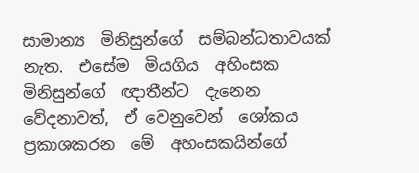සාමාන්‍ය  මිනිසුන්ගේ  සම්බන්ධතාවයක්  නැත.  එසේම  මියගිය  අහිංසක  මිනිසුන්ගේ  ඥාතීන්ට  දැනෙන   වේදනාවත්,  ඒ වෙනුවෙන්  ශෝකය  ප්‍රකාශකරන  මේ  අහංසකයින්ගේ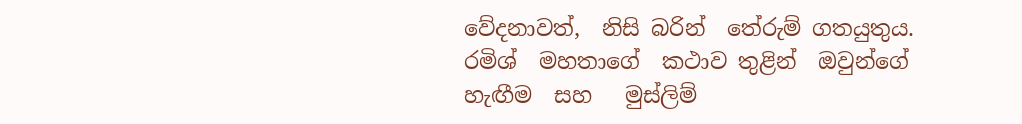වේදනාවත්,  නිසි බරින්  තේරුම් ගතයුතුය. රමිශ්  මහතාගේ  කථාව තුළින්  ඔවුන්ගේ  හැඟීම  සහ   මුස්ලිම්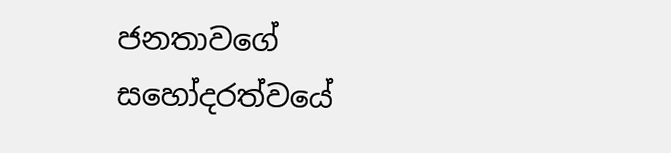ජනතාවගේ  සහෝදරත්වයේ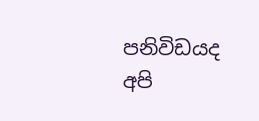පනිවිඩයද  අපි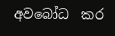අවබෝධ  කර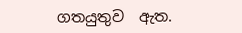ගතයුතුව  ඇත.